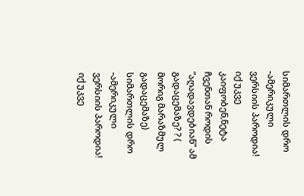სიმართლის დრო -ამერიკული ვერსიის პაროდია!
იქ უკვე კაიფობენ,ნეტა ჩვენთან როდის ”აღადავდებიან” ამ გადაცემაზე? ? ( მორიგ მარაზმულ გადაცემაზე)
სიმართლის დრო -ამერიკული ვერსიის პაროდია!
იქ უკვე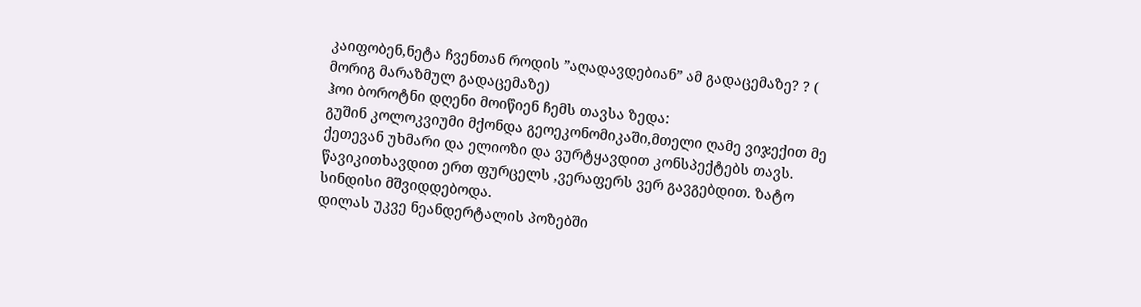კაიფობენ,ნეტა ჩვენთან როდის ”აღადავდებიან” ამ გადაცემაზე? ? ( მორიგ მარაზმულ გადაცემაზე)
ჰოი ბოროტნი დღენი მოიწიენ ჩემს თავსა ზედა:
გუშინ კოლოკვიუმი მქონდა გეოეკონომიკაში,მთელი ღამე ვიჯექით მე ქეთევან უხმარი და ელიოზი და ვურტყავდით კონსპექტებს თავს. წავიკითხავდით ერთ ფურცელს ,ვერაფერს ვერ გავგებდით. ზატო სინდისი მშვიდდებოდა.
დილას უკვე ნეანდერტალის პოზებში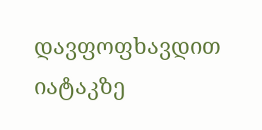დავფოფხავდით იატაკზე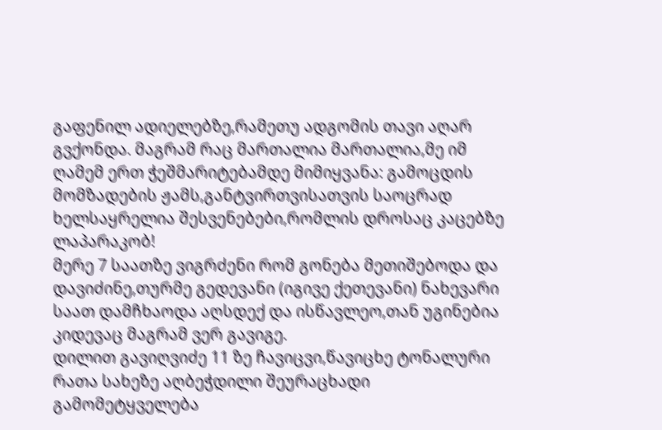გაფენილ ადიელებზე,რამეთუ ადგომის თავი აღარ გვქონდა. მაგრამ რაც მართალია მართალია,მე იმ ღამემ ერთ ჭეშმარიტებამდე მიმიყვანა: გამოცდის მომზადების ჟამს,განტვირთვისათვის საოცრად ხელსაყრელია შესვენებები,რომლის დროსაც კაცებზე ლაპარაკობ!
მერე 7 საათზე ვიგრძენი რომ გონება მეთიშებოდა და დავიძინე,თურმე გედევანი (იგივე ქეთევანი) ნახევარი საათ დამჩხაოდა აღსდექ და ისწავლეო,თან უგინებია კიდევაც მაგრამ ვერ გავიგე.
დილით გავიღვიძე 11 ზე ჩავიცვი,წავიცხე ტონალური რათა სახეზე აღბეჭდილი შეურაცხადი გამომეტყველება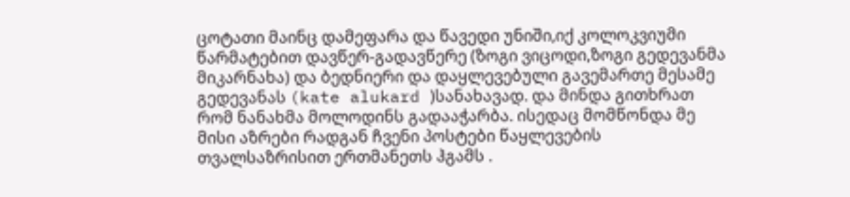ცოტათი მაინც დამეფარა და წავედი უნიში,იქ კოლოკვიუმი წარმატებით დავწერ-გადავწერე (ზოგი ვიცოდი,ზოგი გედევანმა მიკარნახა) და ბედნიერი და დაყლევებული გავემართე მესამე გედევანას (kate alukard )სანახავად. და მინდა გითხრათ რომ ნანახმა მოლოდინს გადააჭარბა. ისედაც მომწონდა მე მისი აზრები რადგან ჩვენი პოსტები წაყლევების თვალსაზრისით ერთმანეთს ჰგამს .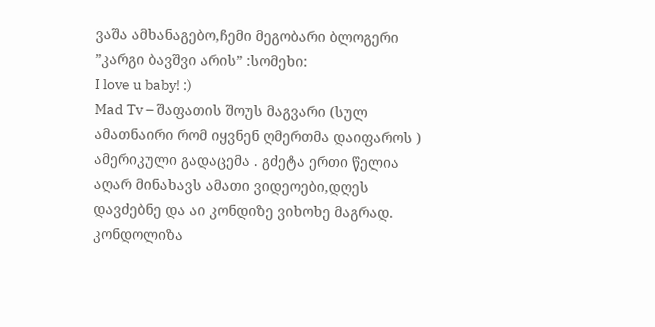ვაშა ამხანაგებო,ჩემი მეგობარი ბლოგერი ”კარგი ბავშვი არის” :სომეხი:
I love u baby! :)
Mad Tv – შაფათის შოუს მაგვარი (სულ ამათნაირი რომ იყვნენ ღმერთმა დაიფაროს ) ამერიკული გადაცემა . გძეტა ერთი წელია აღარ მინახავს ამათი ვიდეოები,დღეს დავძებნე და აი კონდიზე ვიხოხე მაგრად.
კონდოლიზა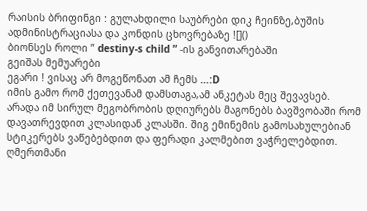რაისის ბრიფინგი : გულახდილი საუბრები დიკ ჩეინზე,ბუშის ადმინისტრაციასა და კონდის ცხოვრებაზე ![]()
ბიონსეს როლი ” destiny-s child ” -ის განვითარებაში
გეიშას მემუარები
ეგარი ! ვისაც არ მოგეწონათ ამ ჩემს …:D
იმის გამო რომ ქეთევანამ დამსთაგა,ამ ანკეტას მეც შევავსებ. არადა იმ სირულ მეგობრობის დღიურებს მაგონებს ბავშვობაში რომ დავათრევდით კლასიდან კლასში. შიგ ემინემის გამოსახულებიან სტიკერებს ვაწებებდით და ფერადი კალმებით ვაჭრელებდით. ღმერთმანი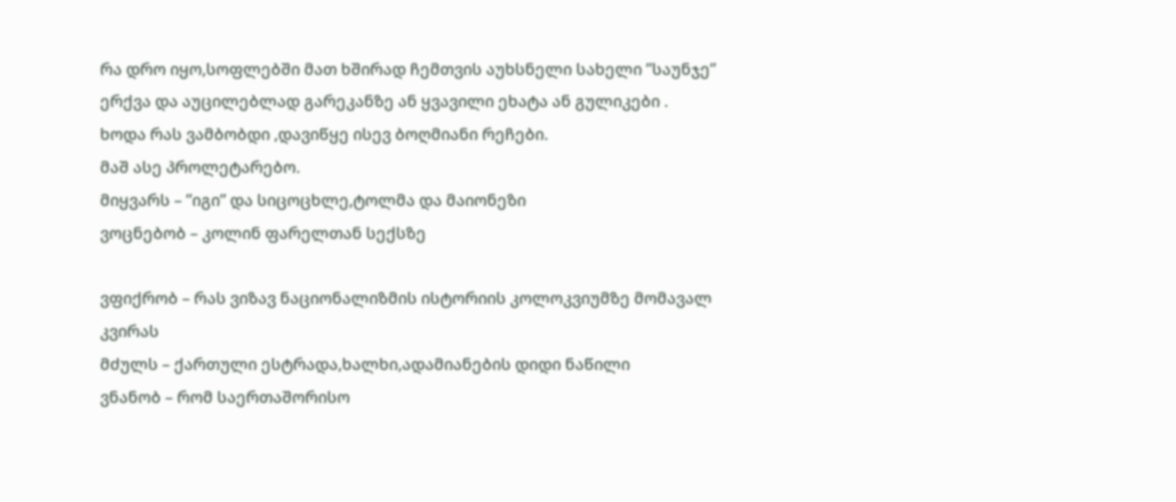რა დრო იყო,სოფლებში მათ ხშირად ჩემთვის აუხსნელი სახელი ”საუნჯე” ერქვა და აუცილებლად გარეკანზე ან ყვავილი ეხატა ან გულიკები .
ხოდა რას ვამბობდი ,დავიწყე ისევ ბოღმიანი რეჩები.
მაშ ასე პროლეტარებო.
მიყვარს – ”იგი” და სიცოცხლე,ტოლმა და მაიონეზი
ვოცნებობ – კოლინ ფარელთან სექსზე

ვფიქრობ – რას ვიზავ ნაციონალიზმის ისტორიის კოლოკვიუმზე მომავალ კვირას
მძულს – ქართული ესტრადა,ხალხი,ადამიანების დიდი ნაწილი
ვნანობ – რომ საერთაშორისო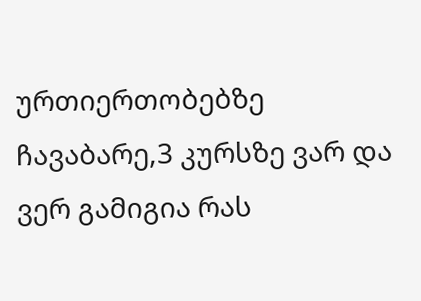ურთიერთობებზე ჩავაბარე,3 კურსზე ვარ და ვერ გამიგია რას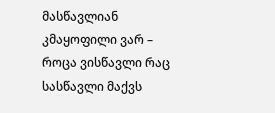მასწავლიან
კმაყოფილი ვარ – როცა ვისწავლი რაც სასწავლი მაქვს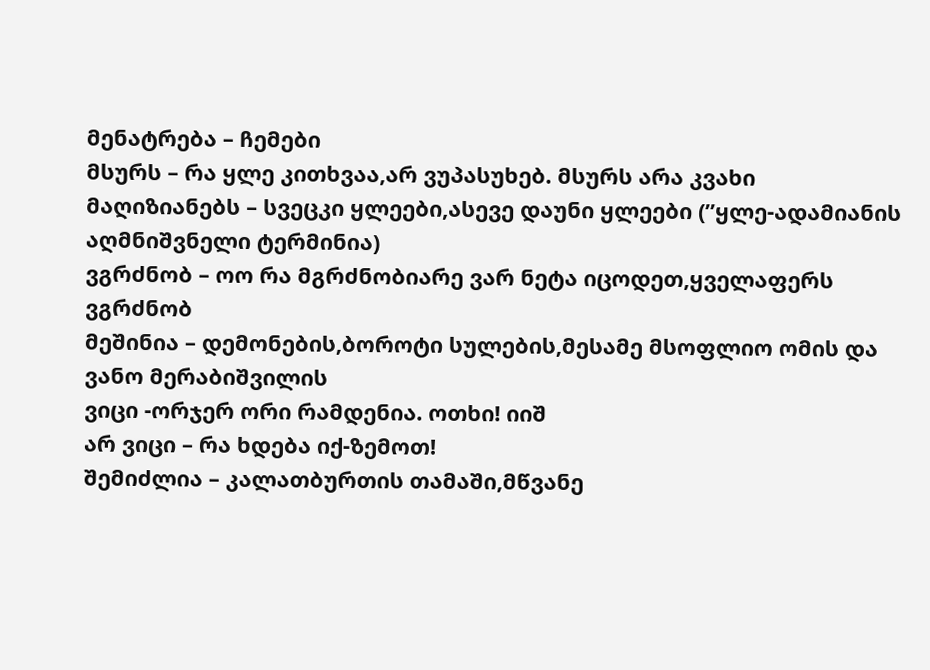მენატრება – ჩემები
მსურს – რა ყლე კითხვაა,არ ვუპასუხებ. მსურს არა კვახი
მაღიზიანებს – სვეცკი ყლეები,ასევე დაუნი ყლეები (”ყლე-ადამიანის აღმნიშვნელი ტერმინია)
ვგრძნობ – ოო რა მგრძნობიარე ვარ ნეტა იცოდეთ,ყველაფერს ვგრძნობ
მეშინია – დემონების,ბოროტი სულების,მესამე მსოფლიო ომის და ვანო მერაბიშვილის
ვიცი -ორჯერ ორი რამდენია. ოთხი! იიშ
არ ვიცი – რა ხდება იქ-ზემოთ!
შემიძლია – კალათბურთის თამაში,მწვანე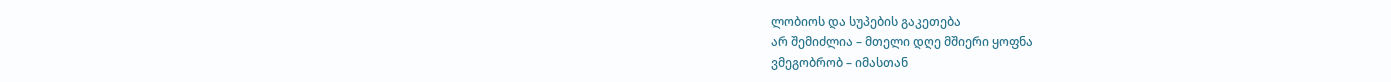ლობიოს და სუპების გაკეთება
არ შემიძლია – მთელი დღე მშიერი ყოფნა
ვმეგობრობ – იმასთან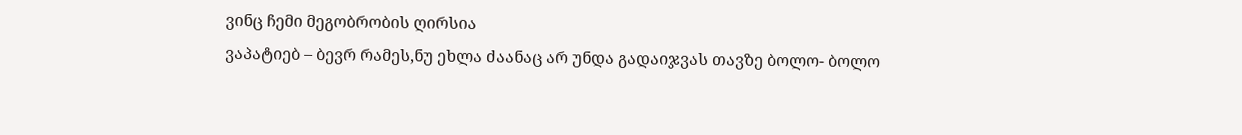ვინც ჩემი მეგობრობის ღირსია
ვაპატიებ – ბევრ რამეს,ნუ ეხლა ძაანაც არ უნდა გადაიჯვას თავზე ბოლო- ბოლო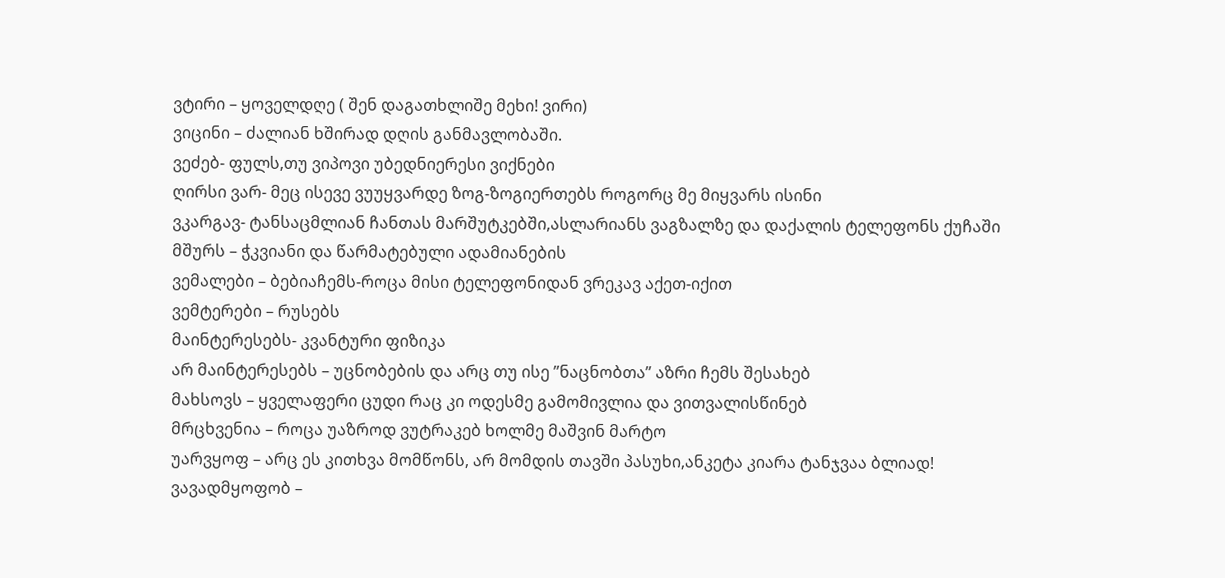ვტირი – ყოველდღე ( შენ დაგათხლიშე მეხი! ვირი)
ვიცინი – ძალიან ხშირად დღის განმავლობაში.
ვეძებ- ფულს,თუ ვიპოვი უბედნიერესი ვიქნები
ღირსი ვარ- მეც ისევე ვუუყვარდე ზოგ-ზოგიერთებს როგორც მე მიყვარს ისინი
ვკარგავ- ტანსაცმლიან ჩანთას მარშუტკებში,ასლარიანს ვაგზალზე და დაქალის ტელეფონს ქუჩაში
მშურს – ჭკვიანი და წარმატებული ადამიანების
ვემალები – ბებიაჩემს-როცა მისი ტელეფონიდან ვრეკავ აქეთ-იქით
ვემტერები – რუსებს
მაინტერესებს- კვანტური ფიზიკა
არ მაინტერესებს – უცნობების და არც თუ ისე ”ნაცნობთა” აზრი ჩემს შესახებ
მახსოვს – ყველაფერი ცუდი რაც კი ოდესმე გამომივლია და ვითვალისწინებ
მრცხვენია – როცა უაზროდ ვუტრაკებ ხოლმე მაშვინ მარტო
უარვყოფ – არც ეს კითხვა მომწონს, არ მომდის თავში პასუხი,ანკეტა კიარა ტანჯვაა ბლიად!
ვავადმყოფობ –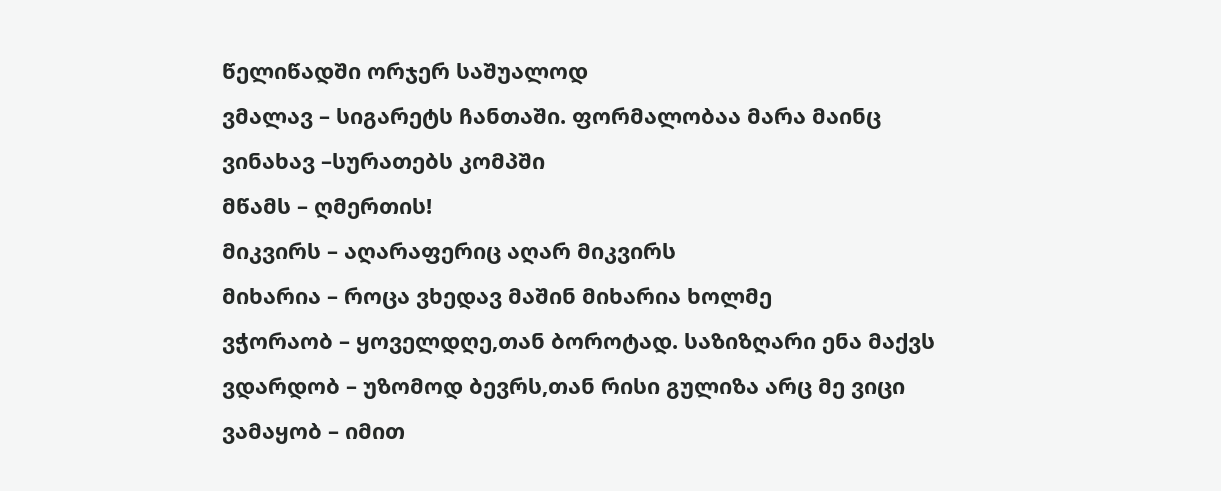წელიწადში ორჯერ საშუალოდ
ვმალავ – სიგარეტს ჩანთაში. ფორმალობაა მარა მაინც
ვინახავ –სურათებს კომპში
მწამს – ღმერთის!
მიკვირს – აღარაფერიც აღარ მიკვირს
მიხარია – როცა ვხედავ მაშინ მიხარია ხოლმე
ვჭორაობ – ყოველდღე,თან ბოროტად. საზიზღარი ენა მაქვს
ვდარდობ – უზომოდ ბევრს,თან რისი გულიზა არც მე ვიცი
ვამაყობ – იმით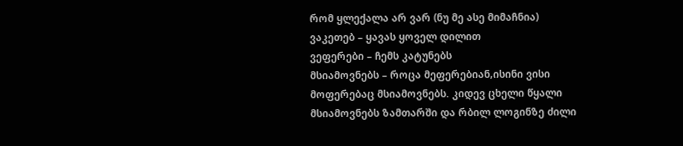რომ ყლექალა არ ვარ (ნუ მე ასე მიმაჩნია)
ვაკეთებ – ყავას ყოველ დილით
ვეფერები – ჩემს კატუნებს
მსიამოვნებს – როცა მეფერებიან,ისინი ვისი მოფერებაც მსიამოვნებს. კიდევ ცხელი წყალი მსიამოვნებს ზამთარში და რბილ ლოგინზე ძილი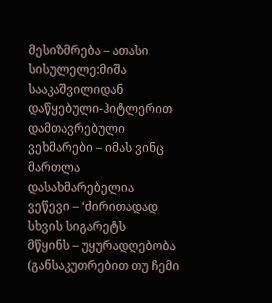მესიზმრება – ათასი სისულელე:მიშა სააკაშვილიდან დაწყებული-ჰიტლერით დამთავრებული
ვეხმარები – იმას ვინც მართლა დასახმარებელია
ვეწევი – ‘ძირითადად სხვის სიგარეტს
მწყინს – უყურადღებობა (განსაკუთრებით თუ ჩემი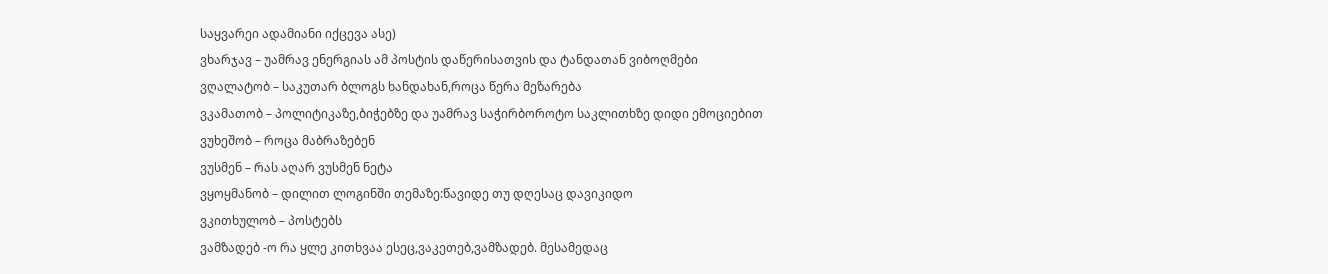საყვარეი ადამიანი იქცევა ასე)
ვხარჯავ – უამრავ ენერგიას ამ პოსტის დაწერისათვის და ტანდათან ვიბოღმები
ვღალატობ – საკუთარ ბლოგს ხანდახან,როცა წერა მეზარება
ვკამათობ – პოლიტიკაზე,ბიჭებზე და უამრავ საჭირბოროტო საკლითხზე დიდი ემოციებით
ვუხეშობ – როცა მაბრაზებენ
ვუსმენ – რას აღარ ვუსმენ ნეტა
ვყოყმანობ – დილით ლოგინში თემაზე:წავიდე თუ დღესაც დავიკიდო
ვკითხულობ – პოსტებს
ვამზადებ -ო რა ყლე კითხვაა ესეც,ვაკეთებ,ვამზადებ. მესამედაც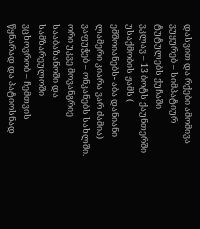დასვით და რქები ამომივა
ვუყურებ – სიმპატიურ ტუტულებს ქუჩაში
ვკლავ – 13 ბოტს ქაუნთერში უსაქმობის ჟამს ( ემშოიანებს- აბა დანიანი ლამერი კიარა ვარ ძამია)
ვაფუჭებ – ონკანებს სახლში. ორი უკვე მოვანგრიე სააბაზანოში და სამზარეულოში
ვცხოვრობ – ჩემთვის წყნარად და პატიოსნად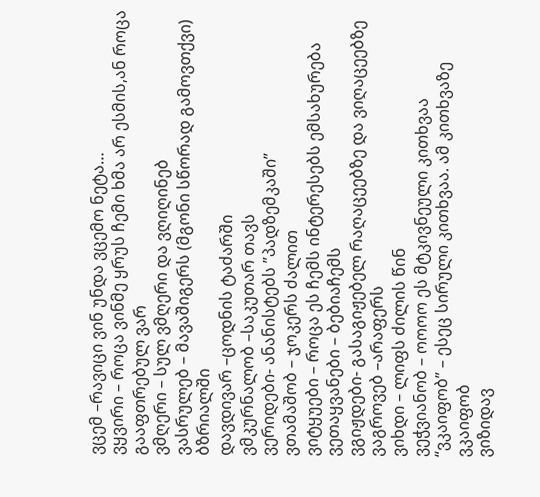ვცემ –რავიცი ვინ უნდა ვცემო ნეტა…
ვყვირი – როცა ვინმე ყრუს ჩემი ხმა არ ესმის,ან როცა გააფთრებულ ვარ
ვმღერი – სულ ვმღერი და ვღიღინებ
ვასრულებ – მავაშიგერს (მგონი სწორად გამოვთქვი) ბზრიალში
დავდივარ –ცოდნის ტაძარში
ვმკურნალობ –საკუთარ თავს
ვერიდები- ანანისტებს ”პადზემკაში”
ვთამაშობ – ჯოკერს ძალით
ვიტყუები – როცა ეს ჩემს ინტერესებს ემსახურება
ვეთაყვანები – ბებიაჩემს
ვგიჟდები- გასაგიჟებელ რაღაცეებზე და ვიღაცეებზე
ვაგროვებ –არაფერს
ვიხდი – ლიფს ძილის წინ
ვეჭვიანობ – ოოოო ეს მტკივნეული კითხვაა
“ვკაიფობ” – ესეც სირული კითხვაა. ამ კითხვაზე ვკაიფობ
ვიზიდავ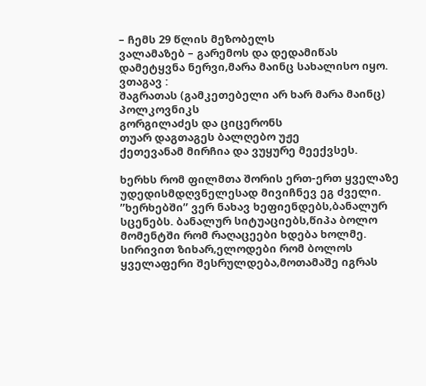– ჩემს 29 წლის მეზობელს
ვალამაზებ – გარემოს და დედამიწას
დამეტყვნა ნერვი,მარა მაინც სახალისო იყო. ვთაგავ :
შაგრათას (გამკეთებელი არ ხარ მარა მაინც)
პოლკოვნიკს
გორგილაძეს და ციცერონს
თუარ დაგთაგეს ბალღებო უჟე
ქეთევანამ მირჩია და ვუყურე მეექვსეს.

ხერხს რომ ფილმთა შორის ერთ-ერთ ყველაზე უდედისმდღვნელესად მივიჩნევ ეგ ძველი. ”ხერხებში” ვერ ნახავ ხეფიენდებს,ბანალურ სცენებს. ბანალურ სიტუაციებს,წიპა ბოლო მომენტში რომ რაღაცეები ხდება ხოლმე. სირივით ზიხარ,ელოდები რომ ბოლოს ყველაფერი შესრულდება,მოთამაშე იგრას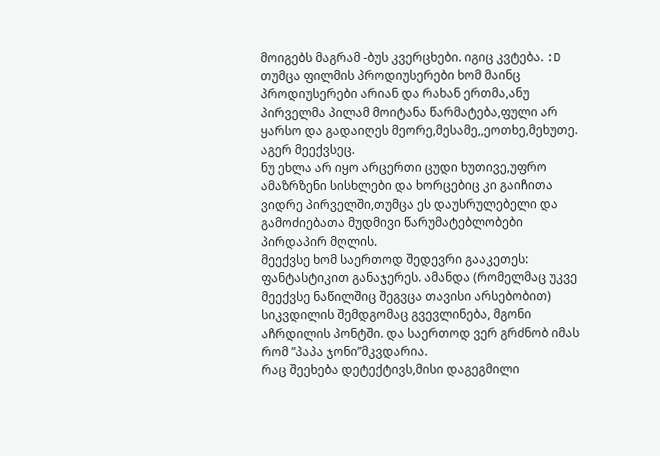მოიგებს მაგრამ -ბუს კვერცხები. იგიც კვტება. :D
თუმცა ფილმის პროდიუსერები ხომ მაინც პროდიუსერები არიან და რახან ერთმა,ანუ პირველმა პილამ მოიტანა წარმატება,ფული არ ყარსო და გადაიღეს მეორე,მესამე,,ეოთხე,მეხუთე. აგერ მეექვსეც.
ნუ ეხლა არ იყო არცერთი ცუდი ხუთივე,უფრო ამაზრზენი სისხლები და ხორცებიც კი გაიჩითა ვიდრე პირველში,თუმცა ეს დაუსრულებელი და გამოძიებათა მუდმივი წარუმატებლობები პირდაპირ მღლის.
მეექვსე ხომ საერთოდ შედევრი გააკეთეს: ფანტასტიკით განაჯერეს. ამანდა (რომელმაც უკვე მეექვსე ნაწილშიც შეგვცა თავისი არსებობით) სიკვდილის შემდგომაც გვევლინება, მგონი აჩრდილის პონტში. და საერთოდ ვერ გრძნობ იმას რომ ”პაპა ჯონი”მკვდარია.
რაც შეეხება დეტექტივს,მისი დაგეგმილი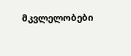მკვლელობები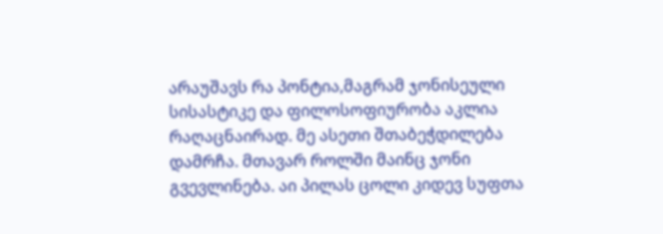არაუშავს რა პონტია,მაგრამ ჯონისეული სისასტიკე და ფილოსოფიურობა აკლია რაღაცნაირად. მე ასეთი შთაბეჭდილება დამრჩა. მთავარ როლში მაინც ჯონი გვევლინება. აი პილას ცოლი კიდევ სუფთა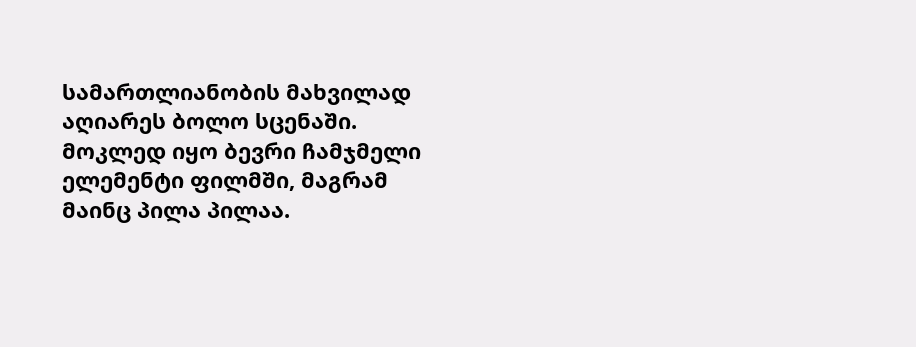სამართლიანობის მახვილად აღიარეს ბოლო სცენაში.
მოკლედ იყო ბევრი ჩამჯმელი ელემენტი ფილმში, მაგრამ მაინც პილა პილაა.